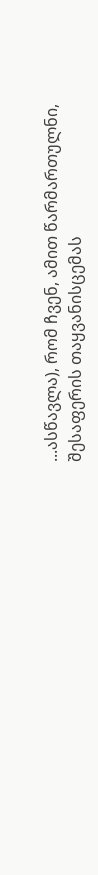...ასწავლა), რომ ჩვენ, ამით წარმართულნი, შესაფერის თაყვანისცემას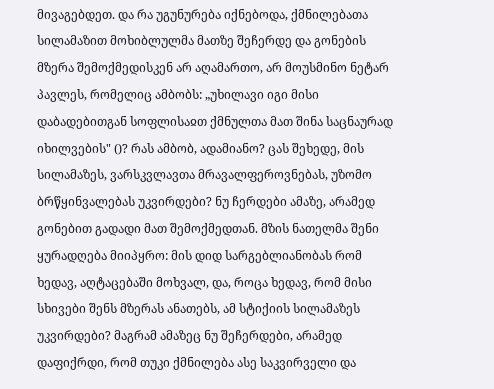მივაგებდეთ. და რა უგუნურება იქნებოდა, ქმნილებათა სილამაზით მოხიბლულმა მათზე შეჩერდე და გონების მზერა შემოქმედისკენ არ აღამართო, არ მოუსმინო ნეტარ პავლეს, რომელიც ამბობს: „უხილავი იგი მისი დაბადებითგან სოფლისაჲთ ქმნულთა მათ შინა საცნაურად იხილვების" ()? რას ამბობ, ადამიანო? ცას შეხედე, მის სილამაზეს, ვარსკვლავთა მრავალფეროვნებას, უზომო ბრწყინვალებას უკვირდები? ნუ ჩერდები ამაზე, არამედ გონებით გადადი მათ შემოქმედთან. მზის ნათელმა შენი ყურადღება მიიპყრო: მის დიდ სარგებლიანობას რომ ხედავ, აღტაცებაში მოხვალ, და, როცა ხედავ, რომ მისი სხივები შენს მზერას ანათებს, ამ სტიქიის სილამაზეს უკვირდები? მაგრამ ამაზეც ნუ შეჩერდები, არამედ დაფიქრდი, რომ თუკი ქმნილება ასე საკვირველი და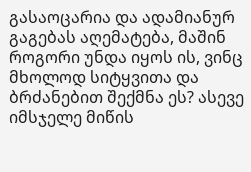გასაოცარია და ადამიანურ გაგებას აღემატება, მაშინ როგორი უნდა იყოს ის, ვინც მხოლოდ სიტყვითა და ბრძანებით შექმნა ეს? ასევე იმსჯელე მიწის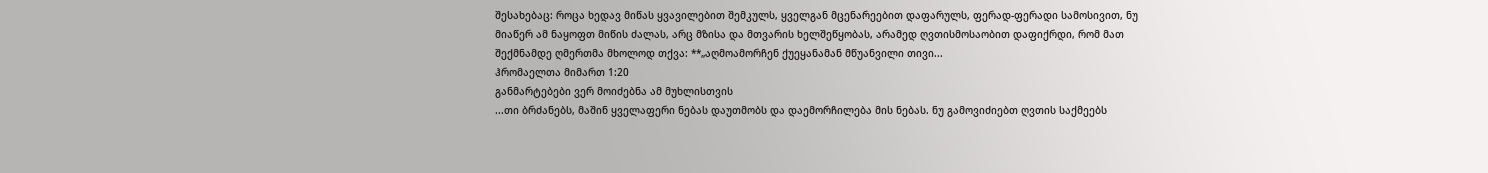შესახებაც: როცა ხედავ მიწას ყვავილებით შემკულს, ყველგან მცენარეებით დაფარულს, ფერად-ფერადი სამოსივით, ნუ მიაწერ ამ ნაყოფთ მიწის ძალას, არც მზისა და მთვარის ხელშეწყობას, არამედ ღვთისმოსაობით დაფიქრდი, რომ მათ შექმნამდე ღმერთმა მხოლოდ თქვა: **„აღმოამორჩენ ქუეყანამან მწუანვილი თივი...
ჰრომაელთა მიმართ 1:20
განმარტებები ვერ მოიძებნა ამ მუხლისთვის
...თი ბრძანებს, მაშინ ყველაფერი ნებას დაუთმობს და დაემორჩილება მის ნებას. ნუ გამოვიძიებთ ღვთის საქმეებს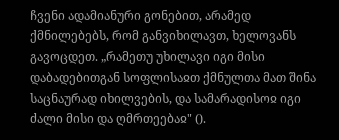ჩვენი ადამიანური გონებით, არამედ ქმნილებებს, რომ განვიხილავთ, ხელოვანს გავოცდეთ. „რამეთუ უხილავი იგი მისი დაბადებითგან სოფლისაჲთ ქმნულთა მათ შინა საცნაურად იხილვების, და სამარადისოჲ იგი ძალი მისი და ღმრთეებაჲ" ().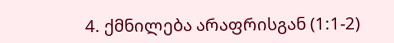4. ქმნილება არაფრისგან (1:1-2)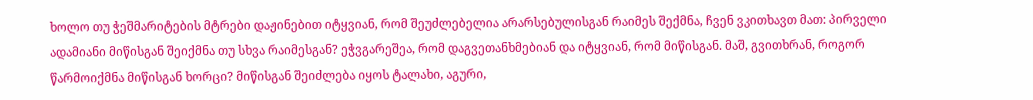ხოლო თუ ჭეშმარიტების მტრები დაჟინებით იტყვიან, რომ შეუძლებელია არარსებულისგან რაიმეს შექმნა, ჩვენ ვკითხავთ მათ: პირველი ადამიანი მიწისგან შეიქმნა თუ სხვა რაიმესგან? ეჭვგარეშეა, რომ დაგვეთანხმებიან და იტყვიან, რომ მიწისგან. მაშ, გვითხრან, როგორ წარმოიქმნა მიწისგან ხორცი? მიწისგან შეიძლება იყოს ტალახი, აგური,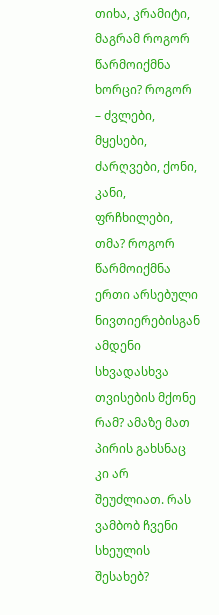თიხა, კრამიტი, მაგრამ როგორ წარმოიქმნა ხორცი? როგორ – ძვლები, მყესები, ძარღვები, ქონი, კანი, ფრჩხილები, თმა? როგორ წარმოიქმნა ერთი არსებული ნივთიერებისგან ამდენი სხვადასხვა თვისების მქონე რამ? ამაზე მათ პირის გახსნაც კი არ შეუძლიათ. რას ვამბობ ჩვენი სხეულის შესახებ?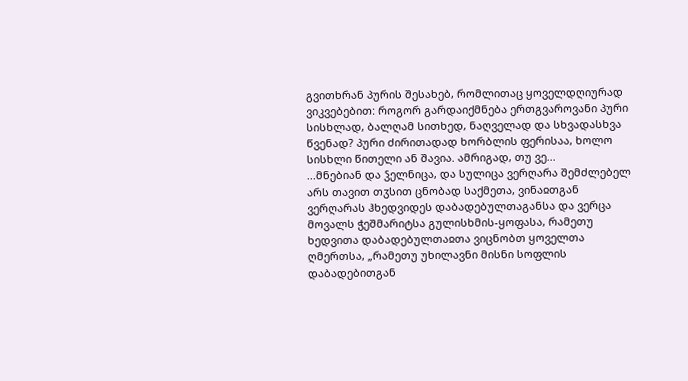გვითხრან პურის შესახებ, რომლითაც ყოველდღიურად ვიკვებებით: როგორ გარდაიქმნება ერთგვაროვანი პური სისხლად, ბალღამ სითხედ, ნაღველად და სხვადასხვა წვენად? პური ძირითადად ხორბლის ფერისაა, ხოლო სისხლი წითელი ან შავია. ამრიგად, თუ ვე...
...მნებიან და ჴელნიცა, და სულიცა ვერღარა შემძლებელ არს თავით თჳსით ცნობად საქმეთა, ვინაჲთგან ვერღარას ჰხედვიდეს დაბადებულთაგანსა და ვერცა მოვალს ჭეშმარიტსა გულისხმის-ყოფასა, რამეთუ ხედვითა დაბადებულთაჲთა ვიცნობთ ყოველთა ღმერთსა, „რამეთუ უხილავნი მისნი სოფლის დაბადებითგან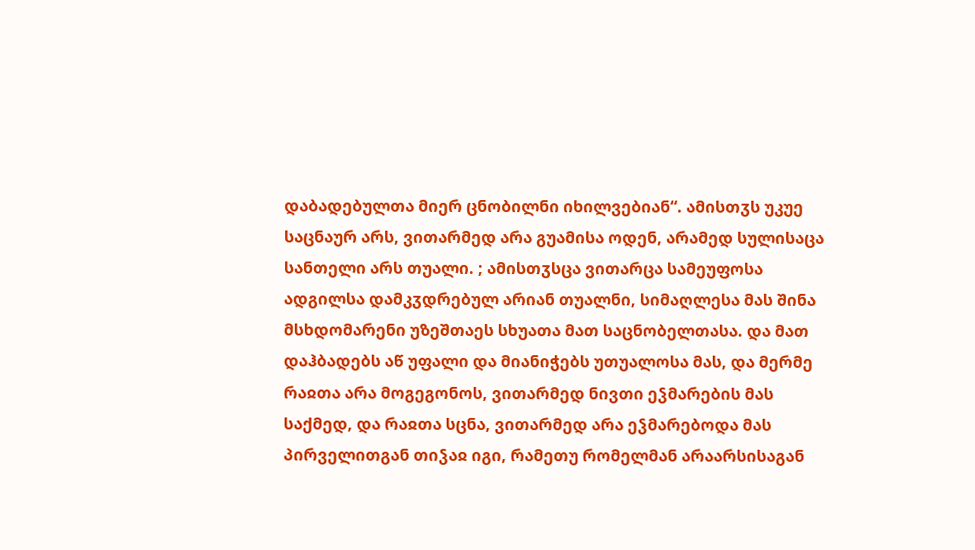დაბადებულთა მიერ ცნობილნი იხილვებიან“. ამისთჳს უკუე საცნაურ არს, ვითარმედ არა გუამისა ოდენ, არამედ სულისაცა სანთელი არს თუალი. ; ამისთჳსცა ვითარცა სამეუფოსა ადგილსა დამკჳდრებულ არიან თუალნი, სიმაღლესა მას შინა მსხდომარენი უზეშთაეს სხუათა მათ საცნობელთასა. და მათ დაჰბადებს აწ უფალი და მიანიჭებს უთუალოსა მას, და მერმე რაჲთა არა მოგეგონოს, ვითარმედ ნივთი ეჴმარების მას საქმედ, და რაჲთა სცნა, ვითარმედ არა ეჴმარებოდა მას პირველითგან თიჴაჲ იგი, რამეთუ რომელმან არაარსისაგან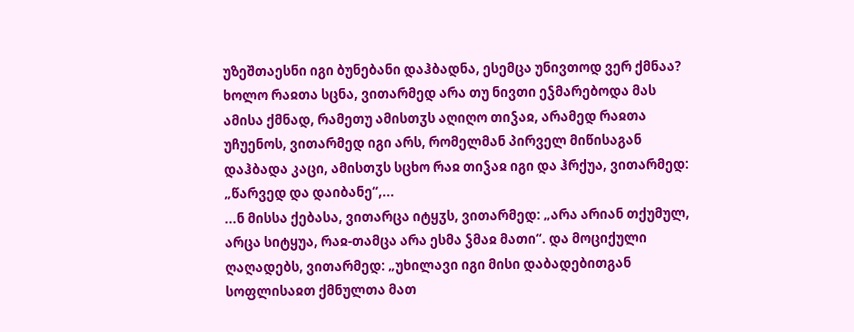უზეშთაესნი იგი ბუნებანი დაჰბადნა, ესემცა უნივთოდ ვერ ქმნაა? ხოლო რაჲთა სცნა, ვითარმედ არა თუ ნივთი ეჴმარებოდა მას ამისა ქმნად, რამეთუ ამისთჳს აღიღო თიჴაჲ, არამედ რაჲთა უჩუენოს, ვითარმედ იგი არს, რომელმან პირველ მიწისაგან დაჰბადა კაცი, ამისთჳს სცხო რაჲ თიჴაჲ იგი და ჰრქუა, ვითარმედ: „წარვედ და დაიბანე“,...
...ნ მისსა ქებასა, ვითარცა იტყჳს, ვითარმედ: „არა არიან თქუმულ, არცა სიტყუა, რაჲ-თამცა არა ესმა ჴმაჲ მათი“. და მოციქული ღაღადებს, ვითარმედ: „უხილავი იგი მისი დაბადებითგან სოფლისაჲთ ქმნულთა მათ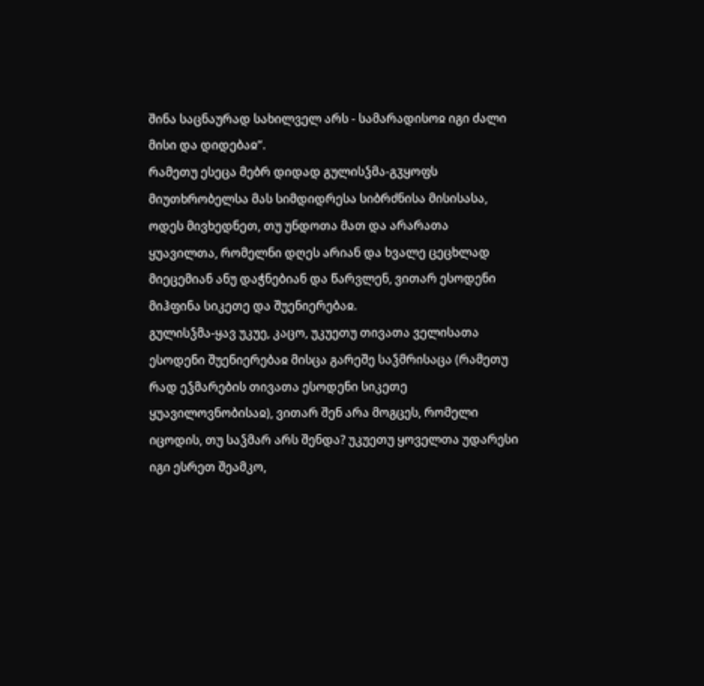შინა საცნაურად სახილველ არს - სამარადისოჲ იგი ძალი მისი და დიდებაჲ“.
რამეთუ ესეცა მებრ დიდად გულისჴმა-გჳყოფს მიუთხრობელსა მას სიმდიდრესა სიბრძნისა მისისასა, ოდეს მივხედნეთ, თუ უნდოთა მათ და არარათა ყუავილთა, რომელნი დღეს არიან და ხვალე ცეცხლად მიეცემიან ანუ დაჭნებიან და წარვლენ, ვითარ ესოდენი მიჰფინა სიკეთე და შუენიერებაჲ.
გულისჴმა-ყავ უკუე, კაცო, უკუეთუ თივათა ველისათა ესოდენი შუენიერებაჲ მისცა გარეშე საჴმრისაცა (რამეთუ რად ეჴმარების თივათა ესოდენი სიკეთე ყუავილოვნობისაჲ), ვითარ შენ არა მოგცეს, რომელი იცოდის, თუ საჴმარ არს შენდა? უკუეთუ ყოველთა უდარესი იგი ესრეთ შეამკო,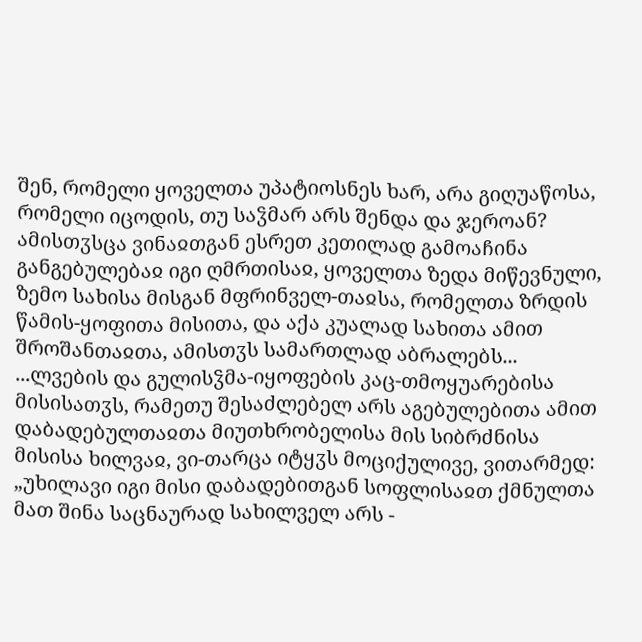შენ, რომელი ყოველთა უპატიოსნეს ხარ, არა გიღუაწოსა, რომელი იცოდის, თუ საჴმარ არს შენდა და ჯეროან?
ამისთჳსცა ვინაჲთგან ესრეთ კეთილად გამოაჩინა განგებულებაჲ იგი ღმრთისაჲ, ყოველთა ზედა მიწევნული, ზემო სახისა მისგან მფრინველ-თაჲსა, რომელთა ზრდის წამის-ყოფითა მისითა, და აქა კუალად სახითა ამით შროშანთაჲთა, ამისთჳს სამართლად აბრალებს...
...ლვების და გულისჴმა-იყოფების კაც-თმოყუარებისა მისისათჳს, რამეთუ შესაძლებელ არს აგებულებითა ამით დაბადებულთაჲთა მიუთხრობელისა მის სიბრძნისა მისისა ხილვაჲ, ვი-თარცა იტყჳს მოციქულივე, ვითარმედ: „უხილავი იგი მისი დაბადებითგან სოფლისაჲთ ქმნულთა მათ შინა საცნაურად სახილველ არს -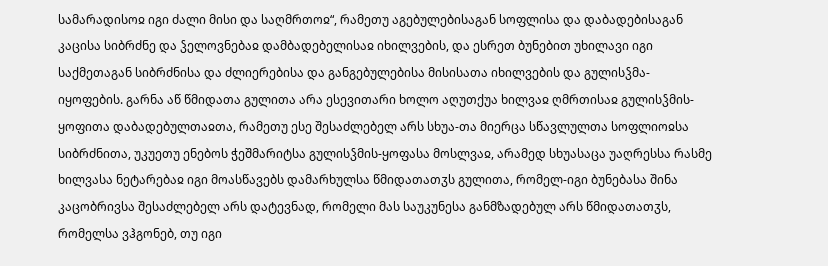სამარადისოჲ იგი ძალი მისი და საღმრთოჲ“, რამეთუ აგებულებისაგან სოფლისა და დაბადებისაგან კაცისა სიბრძნე და ჴელოვნებაჲ დამბადებელისაჲ იხილვების, და ესრეთ ბუნებით უხილავი იგი საქმეთაგან სიბრძნისა და ძლიერებისა და განგებულებისა მისისათა იხილვების და გულისჴმა-იყოფების. გარნა აწ წმიდათა გულითა არა ესევითარი ხოლო აღუთქუა ხილვაჲ ღმრთისაჲ გულისჴმის-ყოფითა დაბადებულთაჲთა, რამეთუ ესე შესაძლებელ არს სხუა-თა მიერცა სწავლულთა სოფლიოჲსა სიბრძნითა, უკუეთუ ენებოს ჭეშმარიტსა გულისჴმის-ყოფასა მოსლვაჲ, არამედ სხუასაცა უაღრესსა რასმე ხილვასა ნეტარებაჲ იგი მოასწავებს დამარხულსა წმიდათათჳს გულითა, რომელ-იგი ბუნებასა შინა კაცობრივსა შესაძლებელ არს დატევნად, რომელი მას საუკუნესა განმზადებულ არს წმიდათათჳს, რომელსა ვჰგონებ, თუ იგი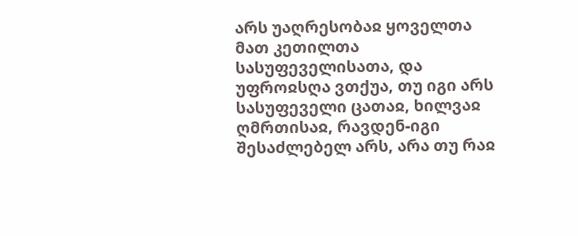არს უაღრესობაჲ ყოველთა მათ კეთილთა სასუფეველისათა, და უფროჲსღა ვთქუა, თუ იგი არს სასუფეველი ცათაჲ, ხილვაჲ ღმრთისაჲ, რავდენ-იგი შესაძლებელ არს, არა თუ რაჲ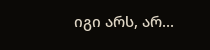იგი არს, არ...